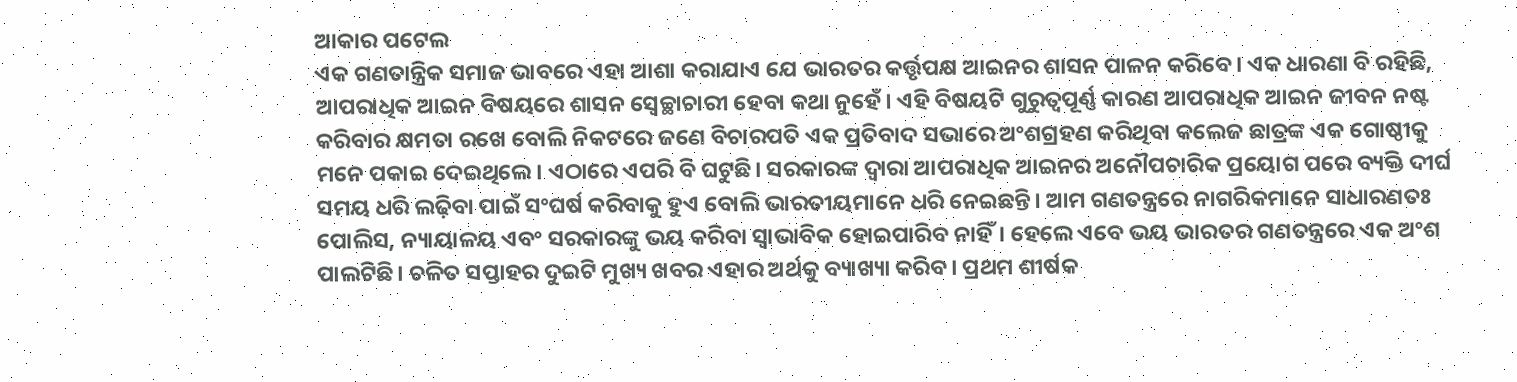ଆକାର ପଟେଲ
ଏକ ଗଣତାନ୍ତ୍ରିକ ସମାଜ ଭାବରେ ଏହା ଆଶା କରାଯାଏ ଯେ ଭାରତର କର୍ତ୍ତୃପକ୍ଷ ଆଇନର ଶାସନ ପାଳନ କରିବେ। ଏକ ଧାରଣା ବି ରହିଛି, ଆପରାଧିକ ଆଇନ ବିଷୟରେ ଶାସନ ସ୍ବେଚ୍ଛାଚାରୀ ହେବା କଥା ନୁହେଁ। ଏହି ବିଷୟଟି ଗୁରୁତ୍ୱପୂର୍ଣ୍ଣ କାରଣ ଆପରାଧିକ ଆଇନ ଜୀବନ ନଷ୍ଟ କରିବାର କ୍ଷମତା ରଖେ ବୋଲି ନିକଟରେ ଜଣେ ବିଚାରପତି ଏକ ପ୍ରତିବାଦ ସଭାରେ ଅଂଶଗ୍ରହଣ କରିଥିବା କଲେଜ ଛାତ୍ରଙ୍କ ଏକ ଗୋଷ୍ଠୀକୁ ମନେ ପକାଇ ଦେଇଥିଲେ। ଏଠାରେ ଏପରି ବି ଘଟୁଛି। ସରକାରଙ୍କ ଦ୍ୱାରା ଆପରାଧିକ ଆଇନର ଅନୌପଚାରିକ ପ୍ରୟୋଗ ପରେ ବ୍ୟକ୍ତି ଦୀର୍ଘ ସମୟ ଧରି ଲଢ଼ିବା ପାଇଁ ସଂଘର୍ଷ କରିବାକୁ ହୁଏ ବୋଲି ଭାରତୀୟମାନେ ଧରି ନେଇଛନ୍ତି। ଆମ ଗଣତନ୍ତ୍ରରେ ନାଗରିକମାନେ ସାଧାରଣତଃ ପୋଲିସ, ନ୍ୟାୟାଳୟ ଏବଂ ସରକାରଙ୍କୁ ଭୟ କରିବା ସ୍ବାଭାବିକ ହୋଇପାରିବ ନାହିଁ। ହେଲେ ଏବେ ଭୟ ଭାରତର ଗଣତନ୍ତ୍ରରେ ଏକ ଅଂଶ ପାଲଟିଛି। ଚଳିତ ସପ୍ତାହର ଦୁଇଟି ମୁଖ୍ୟ ଖବର ଏହାର ଅର୍ଥକୁ ବ୍ୟାଖ୍ୟା କରିବ। ପ୍ରଥମ ଶୀର୍ଷକ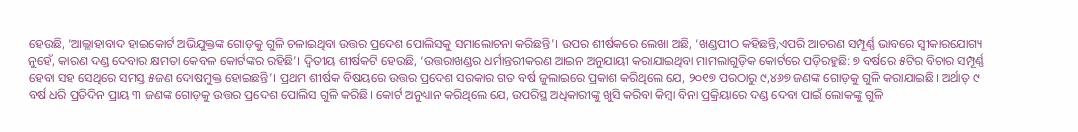ହେଉଛି, ‘ଆଲ୍ଲାହାବାଦ ହାଇକୋର୍ଟ ଅଭିଯୁକ୍ତଙ୍କ ଗୋଡ଼କୁ ଗୁଳି ଚଳାଇଥିବା ଉତ୍ତର ପ୍ରଦେଶ ପୋଲିସକୁ ସମାଲୋଚନା କରିଛନ୍ତି’। ଉପର ଶୀର୍ଷକରେ ଲେଖା ଅଛି, ‘ଖଣ୍ଡପୀଠ କହିଛନ୍ତି,ଏପରି ଆଚରଣ ସମ୍ପୂର୍ଣ୍ଣ ଭାବରେ ସ୍ବୀକାରଯୋଗ୍ୟ ନୁହେଁ, କାରଣ ଦଣ୍ଡ ଦେବାର କ୍ଷମତା କେବଳ କୋର୍ଟଙ୍କର ରହିଛି’। ଦ୍ୱିତୀୟ ଶୀର୍ଷକଟି ହେଉଛି, ‘ଉତ୍ତରାଖଣ୍ଡର ଧର୍ମାନ୍ତରୀକରଣ ଆଇନ ଅନୁଯାୟୀ କରାଯାଇଥିବା ମାମଲାଗୁଡ଼ିକ କୋର୍ଟରେ ପଡ଼ିରହୁଛି: ୭ ବର୍ଷରେ ୫ଟିର ବିଚାର ସମ୍ପୂର୍ଣ୍ଣ ହେବା ସହ ସେଥିରେ ସମସ୍ତ ୫ଜଣ ଦୋଷମୁକ୍ତ ହୋଇଛନ୍ତି’। ପ୍ରଥମ ଶୀର୍ଷକ ବିଷୟରେ ଉତ୍ତର ପ୍ରଦେଶ ସରକାର ଗତ ବର୍ଷ ଜୁଲାଇରେ ପ୍ରକାଶ କରିଥିଲେ ଯେ, ୨୦୧୭ ପରଠାରୁ ୯,୪୬୭ ଜଣଙ୍କ ଗୋଡ଼କୁ ଗୁଳି କରାଯାଇଛି। ଅର୍ଥାତ୍ ୯ ବର୍ଷ ଧରି ପ୍ରତିଦିନ ପ୍ରାୟ ୩ ଜଣଙ୍କ ଗୋଡ଼କୁ ଉତ୍ତର ପ୍ରଦେଶ ପୋଲିସ ଗୁଳି କରିଛି। କୋର୍ଟ ଅନୁଧ୍ୟାନ କରିଥିଲେ ଯେ, ଉପରିସ୍ଥ ଅଧିକାରୀଙ୍କୁ ଖୁସି କରିବା କିମ୍ବା ବିନା ପ୍ରକ୍ରିୟାରେ ଦଣ୍ଡ ଦେବା ପାଇଁ ଲୋକଙ୍କୁ ଗୁଳି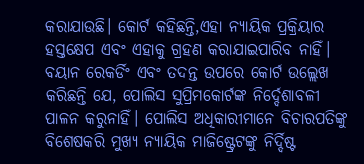କରାଯାଉଛି। କୋର୍ଟ କହିଛନ୍ତି,ଏହା ନ୍ୟାୟିକ ପ୍ରକ୍ରିୟାର ହସ୍ତକ୍ଷେପ ଏବଂ ଏହାକୁ ଗ୍ରହଣ କରାଯାଇପାରିବ ନାହିଁ। ବୟାନ ରେକର୍ଡିଂ ଏବଂ ତଦନ୍ତ ଉପରେ କୋର୍ଟ ଉଲ୍ଲେଖ କରିଛନ୍ତି ଯେ, ପୋଲିସ ସୁପ୍ରିମକୋର୍ଟଙ୍କ ନିର୍ଦ୍ଦେଶାବଳୀ ପାଳନ କରୁନାହିଁ। ପୋଲିସ ଅଧିକାରୀମାନେ ବିଚାରପତିଙ୍କୁ ବିଶେଷକରି ମୁଖ୍ୟ ନ୍ୟାୟିକ ମାଜିଷ୍ଟ୍ରେଟଙ୍କୁ ନିର୍ଦ୍ଦିଷ୍ଟ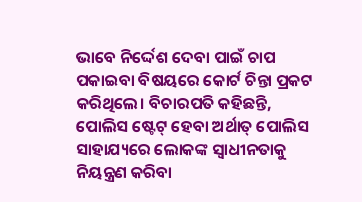ଭାବେ ନିର୍ଦ୍ଦେଶ ଦେବା ପାଇଁ ଚାପ ପକାଇବା ବିଷୟରେ କୋର୍ଟ ଚିନ୍ତା ପ୍ରକଟ କରିଥିଲେ। ବିଚାରପତି କହିଛନ୍ତି, ପୋଲିସ ଷ୍ଟେଟ୍ ହେବା ଅର୍ଥାତ୍ ପୋଲିସ ସାହାଯ୍ୟରେ ଲୋକଙ୍କ ସ୍ବାଧୀନତାକୁ ନିୟନ୍ତ୍ରଣ କରିବା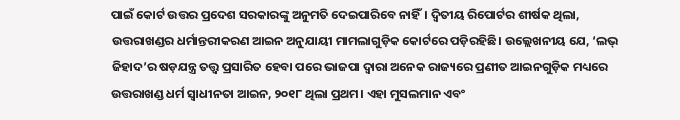ପାଇଁ କୋର୍ଟ ଉତ୍ତର ପ୍ରଦେଶ ସରକାରଙ୍କୁ ଅନୁମତି ଦେଇପାରିବେ ନାହିଁ। ଦ୍ୱିତୀୟ ରିପୋର୍ଟର ଶୀର୍ଷକ ଥିଲା, ଉତ୍ତରାଖଣ୍ଡର ଧର୍ମାନ୍ତରୀକରଣ ଆଇନ ଅନୁଯାୟୀ ମାମଲାଗୁଡ଼ିକ କୋର୍ଟରେ ପଡ଼ିରହିଛି। ଉଲ୍ଲେଖନୀୟ ଯେ, ‘ଲଭ୍ ଜିହାଦ’ର ଷଡ଼ଯନ୍ତ୍ର ତତ୍ତ୍ୱ ପ୍ରସାରିତ ହେବା ପରେ ଭାଜପା ଦ୍ୱାରା ଅନେକ ରାଜ୍ୟରେ ପ୍ରଣୀତ ଆଇନଗୁଡ଼ିକ ମଧ୍ୟରେ ଉତ୍ତରାଖଣ୍ଡ ଧର୍ମ ସ୍ବାଧୀନତା ଆଇନ, ୨୦୧୮ ଥିଲା ପ୍ରଥମ। ଏହା ମୁସଲମାନ ଏବଂ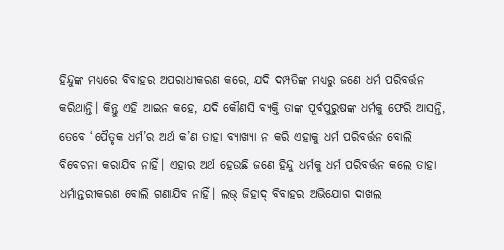ହିନ୍ଦୁଙ୍କ ମଧ୍ୟରେ ବିବାହର ଅପରାଧୀକରଣ କରେ, ଯଦି ଦମ୍ପତିଙ୍କ ମଧ୍ୟରୁ ଜଣେ ଧର୍ମ ପରିବର୍ତ୍ତନ କରିଥାନ୍ତି। କିନ୍ତୁ ଏହି ଆଇନ କହେ, ଯଦି କୌଣସି ବ୍ୟକ୍ତି ତାଙ୍କ ପୂର୍ବପୁରୁଷଙ୍କ ଧର୍ମକୁ ଫେରି ଆସନ୍ତି, ତେବେ ‘ପୈତୃକ ଧର୍ମ’ର ଅର୍ଥ କ’ଣ ତାହା ବ୍ୟାଖ୍ୟା ନ କରି ଏହାକୁ ଧର୍ମ ପରିବର୍ତ୍ତନ ବୋଲି ବିବେଚନା କରାଯିବ ନାହିଁ। ଏହାର ଅର୍ଥ ହେଉଛି ଜଣେ ହିନ୍ଦୁ ଧର୍ମକୁ ଧର୍ମ ପରିବର୍ତ୍ତନ କଲେ ତାହା ଧର୍ମାନ୍ତରୀକରଣ ବୋଲି ଗଣାଯିବ ନାହିଁ। ଲଭ୍ ଜିହାଦ୍ ବିବାହର ଅଭିଯୋଗ ଦାଖଲ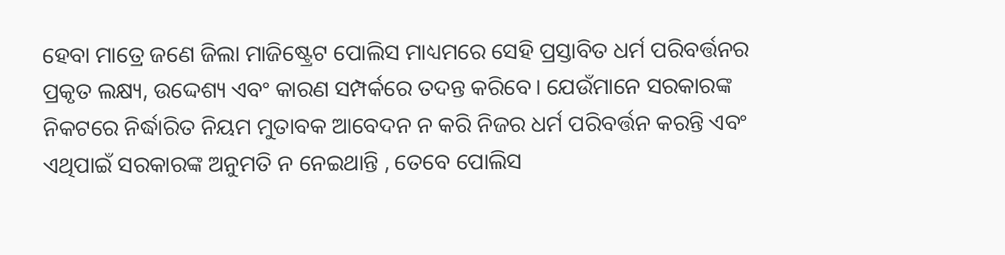ହେବା ମାତ୍ରେ ଜଣେ ଜିଲା ମାଜିଷ୍ଟ୍ରେଟ ପୋଲିସ ମାଧ୍ୟମରେ ସେହି ପ୍ରସ୍ତାବିତ ଧର୍ମ ପରିବର୍ତ୍ତନର ପ୍ରକୃତ ଲକ୍ଷ୍ୟ, ଉଦ୍ଦେଶ୍ୟ ଏବଂ କାରଣ ସମ୍ପର୍କରେ ତଦନ୍ତ କରିବେ। ଯେଉଁମାନେ ସରକାରଙ୍କ ନିକଟରେ ନିର୍ଦ୍ଧାରିତ ନିୟମ ମୁତାବକ ଆବେଦନ ନ କରି ନିଜର ଧର୍ମ ପରିବର୍ତ୍ତନ କରନ୍ତି ଏବଂ ଏଥିପାଇଁ ସରକାରଙ୍କ ଅନୁମତି ନ ନେଇଥାନ୍ତି , ତେବେ ପୋଲିସ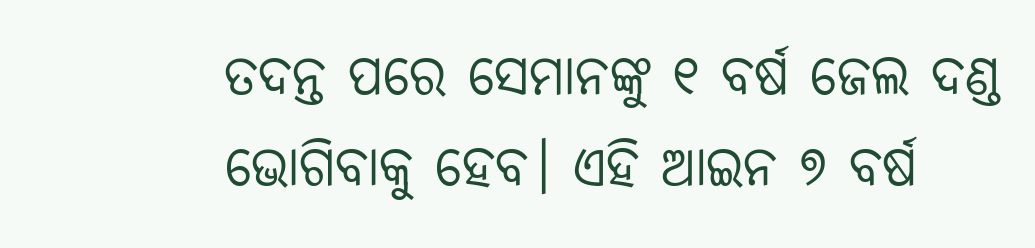ତଦନ୍ତ ପରେ ସେମାନଙ୍କୁ ୧ ବର୍ଷ ଜେଲ ଦଣ୍ଡ ଭୋଗିବାକୁ ହେବ। ଏହି ଆଇନ ୭ ବର୍ଷ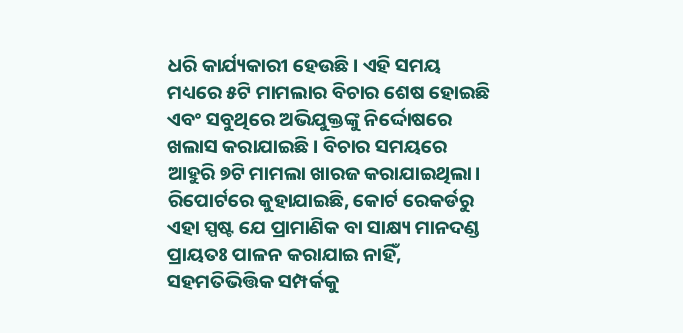ଧରି କାର୍ଯ୍ୟକାରୀ ହେଉଛି। ଏହି ସମୟ ମଧ୍ୟରେ ୫ଟି ମାମଲାର ବିଚାର ଶେଷ ହୋଇଛି ଏବଂ ସବୁଥିରେ ଅଭିଯୁକ୍ତଙ୍କୁ ନିର୍ଦ୍ଦୋଷରେ ଖଲାସ କରାଯାଇଛି। ବିଚାର ସମୟରେ ଆହୁରି ୭ଟି ମାମଲା ଖାରଜ କରାଯାଇଥିଲା। ରିପୋର୍ଟରେ କୁହାଯାଇଛି, କୋର୍ଟ ରେକର୍ଡରୁ ଏହା ସ୍ପଷ୍ଟ ଯେ ପ୍ରାମାଣିକ ବା ସାକ୍ଷ୍ୟ ମାନଦଣ୍ଡ ପ୍ରାୟତଃ ପାଳନ କରାଯାଇ ନାହିଁ, ସହମତିଭିତ୍ତିକ ସମ୍ପର୍କକୁ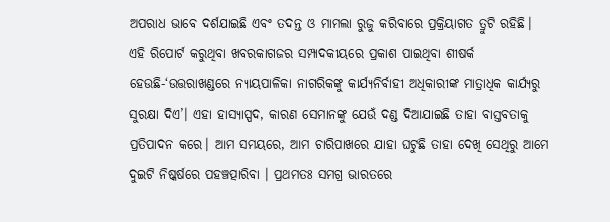ଅପରାଧ ଭାବେ ଦର୍ଶଯାଇଛି ଏବଂ ତଦନ୍ତ ଓ ମାମଲା ରୁଜୁ କରିବାରେ ପ୍ରକ୍ରିୟାଗତ ତ୍ରୁଟି ରହିଛି।
ଏହି ରିପୋର୍ଟ କରୁଥିବା ଖବରକାଗଜର ସମ୍ପାଦକୀୟରେ ପ୍ରକାଶ ପାଇଥିବା ଶୀଷର୍କ ହେଉଛି-‘ଉତ୍ତରାଖଣ୍ଡରେ ନ୍ୟାୟପାଳିକା ନାଗରିକଙ୍କୁ କାର୍ଯ୍ୟନିର୍ବାହୀ ଅଧିକାରୀଙ୍କ ମାତ୍ରାଧିକ କାର୍ଯ୍ୟରୁ ସୁରକ୍ଷା ଦିଏ’। ଏହା ହାସ୍ୟାସ୍ପଦ, କାରଣ ସେମାନଙ୍କୁ ଯେଉଁ ଦଣ୍ଡ ଦିଆଯାଇଛି ତାହା ବାସ୍ତବତାକୁ ପ୍ରତିପାଦନ କରେ। ଆମ ସମୟରେ, ଆମ ଚାରିପାଖରେ ଯାହା ଘଟୁଛି ତାହା ଦେଖି ସେଥିରୁ ଆମେ ଦୁଇଟି ନିଷ୍କର୍ଷରେ ପହଞ୍ଚତ୍ପାରିବା । ପ୍ରଥମତଃ ସମଗ୍ର ଭାରତରେ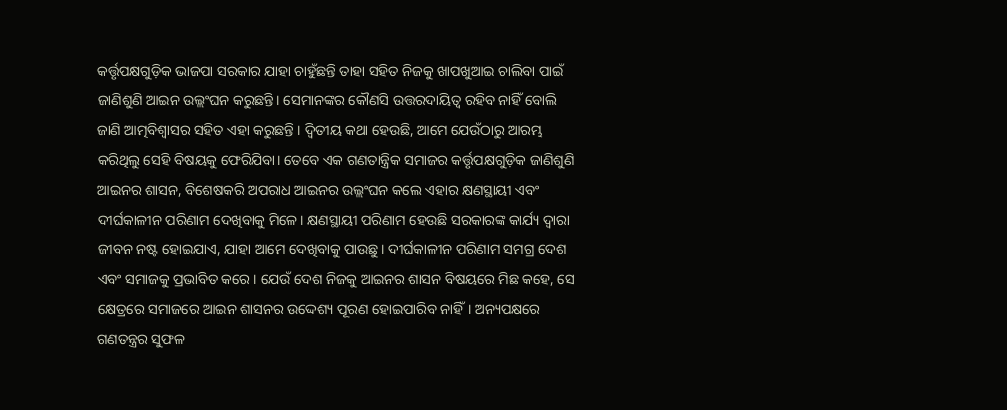କର୍ତ୍ତୃପକ୍ଷଗୁଡ଼ିକ ଭାଜପା ସରକାର ଯାହା ଚାହୁଁଛନ୍ତି ତାହା ସହିତ ନିଜକୁ ଖାପଖୁଆଇ ଚାଲିବା ପାଇଁ ଜାଣିଶୁଣି ଆଇନ ଉଲ୍ଲଂଘନ କରୁଛନ୍ତି। ସେମାନଙ୍କର କୌଣସି ଉତ୍ତରଦାୟିତ୍ୱ ରହିବ ନାହିଁ ବୋଲି ଜାଣି ଆତ୍ମବିଶ୍ୱାସର ସହିତ ଏହା କରୁଛନ୍ତି । ଦ୍ୱିତୀୟ କଥା ହେଉଛି, ଆମେ ଯେଉଁଠାରୁ ଆରମ୍ଭ କରିଥିଲୁ ସେହି ବିଷୟକୁ ଫେରିଯିବା। ତେବେ ଏକ ଗଣତାନ୍ତ୍ରିକ ସମାଜର କର୍ତ୍ତୃପକ୍ଷଗୁଡ଼ିକ ଜାଣିଶୁଣି ଆଇନର ଶାସନ, ବିଶେଷକରି ଅପରାଧ ଆଇନର ଉଲ୍ଲଂଘନ କଲେ ଏହାର କ୍ଷଣସ୍ଥାୟୀ ଏବଂ ଦୀର୍ଘକାଳୀନ ପରିଣାମ ଦେଖିବାକୁ ମିଳେ। କ୍ଷଣସ୍ଥାୟୀ ପରିଣାମ ହେଉଛି ସରକାରଙ୍କ କାର୍ଯ୍ୟ ଦ୍ୱାରା ଜୀବନ ନଷ୍ଟ ହୋଇଯାଏ, ଯାହା ଆମେ ଦେଖିବାକୁ ପାଉଛୁ। ଦୀର୍ଘକାଳୀନ ପରିଣାମ ସମଗ୍ର ଦେଶ ଏବଂ ସମାଜକୁ ପ୍ରଭାବିତ କରେ। ଯେଉଁ ଦେଶ ନିଜକୁ ଆଇନର ଶାସନ ବିଷୟରେ ମିଛ କହେ, ସେ କ୍ଷେତ୍ରରେ ସମାଜରେ ଆଇନ ଶାସନର ଉଦ୍ଦେଶ୍ୟ ପୂରଣ ହୋଇପାରିବ ନାହିଁ। ଅନ୍ୟପକ୍ଷରେ ଗଣତନ୍ତ୍ରର ସୁଫଳ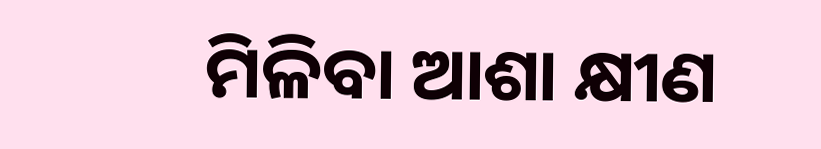ମିଳିବା ଆଶା କ୍ଷୀଣ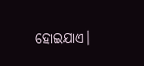ହୋଇଯାଏ।